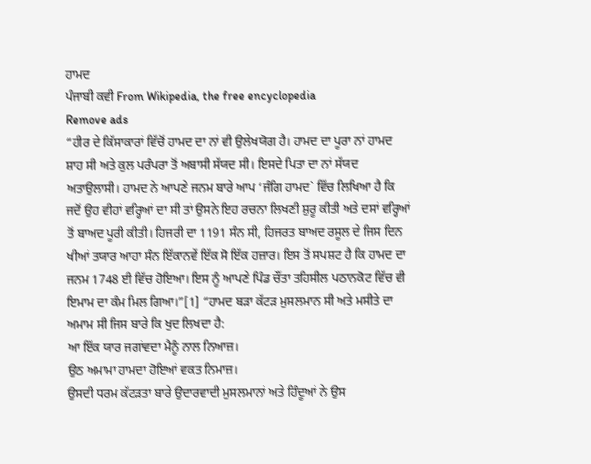ਹਾਮਦ
ਪੰਜਾਬੀ ਕਵੀ From Wikipedia, the free encyclopedia
Remove ads
“ਹੀਰ ਦੇ ਕਿੱਸਾਕਾਰਾਂ ਵਿੱਚੋਂ ਹਾਮਦ ਦਾ ਨਾਂ ਵੀ ਉਲੇਖਯੋਗ ਹੈ। ਹਾਮਦ ਦਾ ਪੂਰਾ ਨਾਂ ਹਾਮਦ ਸ਼ਾਹ ਸੀ ਅਤੇ ਕੁਲ ਪਰੰਪਰਾ ਤੋਂ ਅਬਾਸੀ ਸੱਯਦ ਸੀ। ਇਸਦੇ ਪਿਤਾ ਦਾ ਨਾਂ ਸੱਯਦ ਅਤਾਉਲਾਸੀ। ਹਾਮਦ ਨੇ ਆਪਣੇ ਜਨਮ ਬਾਰੇ ਆਪ ‘ਜੰਗਿ ਹਾਮਦ` ਵਿੱਚ ਲਿਖਿਆ ਹੈ ਕਿ ਜਦੋਂ ਉਹ ਵੀਹਾਂ ਵਰ੍ਹਿਆਂ ਦਾ ਸੀ ਤਾਂ ਉਸਨੇ ਇਹ ਰਚਨਾ ਲਿਖਣੀ ਸ਼ੁਰੂ ਕੀਤੀ ਅਤੇ ਦਸਾਂ ਵਰ੍ਹਿਆਂ ਤੋਂ ਬਾਅਦ ਪੂਰੀ ਕੀਤੀ। ਹਿਜਰੀ ਦਾ 1191 ਸੰਨ ਸੀ, ਹਿਜਰਤ ਬਾਅਦ ਰਸੂਲ ਦੇ ਜਿਸ ਦਿਨ ਖੀਆਂ ਤਯਾਰ ਆਹਾ ਸੰਨ ਇੱਕਾਨਵੇਂ ਇੱਕ ਸੋ ਇੱਕ ਹਜ਼ਾਰ। ਇਸ ਤੋਂ ਸਪਸ਼ਟ ਹੈ ਕਿ ਹਾਮਦ ਦਾ ਜਨਮ 1748 ਈ ਵਿੱਚ ਹੋਇਆ। ਇਸ ਨੂੰ ਆਪਣੇ ਪਿੰਡ ਚੌਂਤਾ ਤਹਿਸੀਲ ਪਠਾਨਕੋਟ ਵਿੱਚ ਵੀ ਇਮਾਮ ਦਾ ਕੰਮ ਮਿਲ ਗਿਆ।”[1] “ਹਾਮਦ ਬੜਾ ਕੱਟੜ ਮੁਸਲਮਾਨ ਸੀ ਅਤੇ ਮਸੀਤੇ ਦਾ ਅਮਾਮ ਸੀ ਜਿਸ ਬਾਰੇ ਕਿ ਖੁਦ ਲਿਖਦਾ ਹੈ:
ਆ ਇੱਕ ਯਾਰ ਜਗਾਂਵਦਾ ਮੈਨੂੰ ਨਾਲ ਨਿਆਜ਼।
ਉਠ ਅਮਾਮਾ ਹਾਮਦਾ ਹੋਇਆਂ ਵਕਤ ਨਿਮਾਜ਼।
ਉਸਦੀ ਧਰਮ ਕੱਟੜਤਾ ਬਾਰੇ ਉਦਾਰਵਾਦੀ ਮੁਸਲਮਾਨਾਂ ਅਤੇ ਹਿੰਦੂਆਂ ਨੇ ਉਸ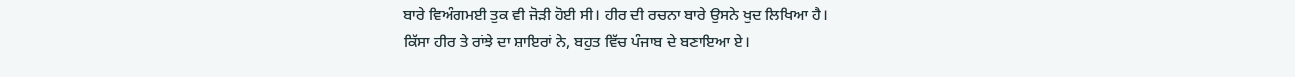ਬਾਰੇ ਵਿਅੰਗਮਈ ਤੁਕ ਵੀ ਜੋੜੀ ਹੋਈ ਸੀ। ਹੀਰ ਦੀ ਰਚਨਾ ਬਾਰੇ ਉਸਨੇ ਖੁਦ ਲਿਖਿਆ ਹੈ।
ਕਿੱਸਾ ਹੀਰ ਤੇ ਰਾਂਝੇ ਦਾ ਸ਼ਾਇਰਾਂ ਨੇ, ਬਹੁਤ ਵਿੱਚ ਪੰਜਾਬ ਦੇ ਬਣਾਇਆ ਏ।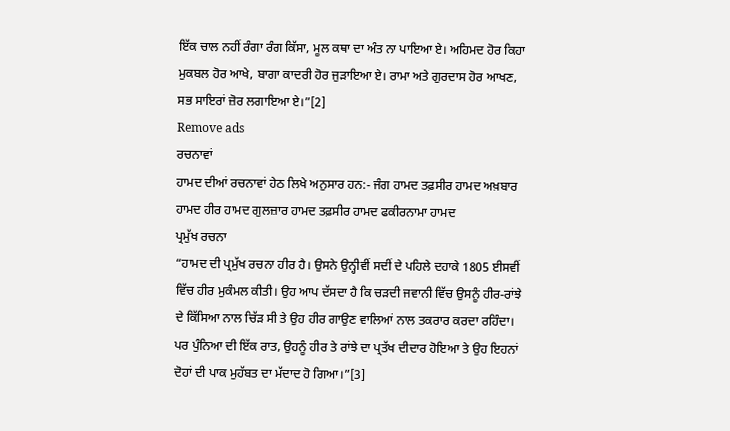ਇੱਕ ਚਾਲ ਨਹੀਂ ਰੰਗਾ ਰੰਗ ਕਿੱਸਾ, ਮੂਲ ਕਥਾ ਦਾ ਅੰਤ ਨਾ ਪਾਇਆ ਏ। ਅਹਿਮਦ ਹੋਰ ਕਿਹਾ ਮੁਕਬਲ ਹੋਰ ਆਖੇ, ਬਾਗਾ ਕਾਦਰੀ ਹੋਰ ਜੁੜਾਇਆ ਏ। ਰਾਮਾ ਅਤੇ ਗੁਰਦਾਸ ਹੋਰ ਆਖਣ, ਸਭ ਸਾਇਰਾਂ ਜ਼ੋਰ ਲਗਾਇਆ ਏ।”[2]
Remove ads
ਰਚਨਾਵਾਂ
ਹਾਮਦ ਦੀਆਂ ਰਚਨਾਵਾਂ ਹੇਠ ਲਿਖੇ ਅਨੁਸਾਰ ਹਨ:- ਜੰਗ ਹਾਮਦ ਤਫ਼ਸੀਰ ਹਾਮਦ ਅਖ਼ਬਾਰ ਹਾਮਦ ਹੀਰ ਹਾਮਦ ਗੁਲਜ਼ਾਰ ਹਾਮਦ ਤਫ਼ਸੀਰ ਹਾਮਦ ਫਕੀਰਨਾਮਾ ਹਾਮਦ
ਪ੍ਰਮੁੱਖ ਰਚਨਾ
“ਹਾਮਦ ਦੀ ਪ੍ਰਮੁੱਖ ਰਚਨਾ ਹੀਰ ਹੈ। ਉਸਨੇ ਉਨ੍ਹੀਵੀਂ ਸਦੀਂ ਦੇ ਪਹਿਲੇ ਦਹਾਕੇ 1805 ਈਸਵੀਂ ਵਿੱਚ ਹੀਰ ਮੁਕੰਮਲ ਕੀਤੀ। ਉਹ ਆਪ ਦੱਸਦਾ ਹੈ ਕਿ ਚੜਦੀ ਜਵਾਨੀ ਵਿੱਚ ਉਸਨੂੰ ਹੀਰ-ਰਾਂਝੇ ਦੇ ਕਿੱਸਿਆ ਨਾਲ ਚਿੱੜ ਸੀ ਤੇ ਉਹ ਹੀਰ ਗਾਉਣ ਵਾਲਿਆਂ ਨਾਲ ਤਕਰਾਰ ਕਰਦਾ ਰਹਿੰਦਾ। ਪਰ ਪੁੰਨਿਆ ਦੀ ਇੱਕ ਰਾਤ, ਉਹਨੂੰ ਹੀਰ ਤੇ ਰਾਂਝੇ ਦਾ ਪ੍ਰਤੱਖ ਦੀਦਾਰ ਹੋਇਆ ਤੇ ਉਹ ਇਹਨਾਂ ਦੋਹਾਂ ਦੀ ਪਾਕ ਮੁਹੱਬਤ ਦਾ ਮੱਦਾਦ ਹੋ ਗਿਆ।”[3]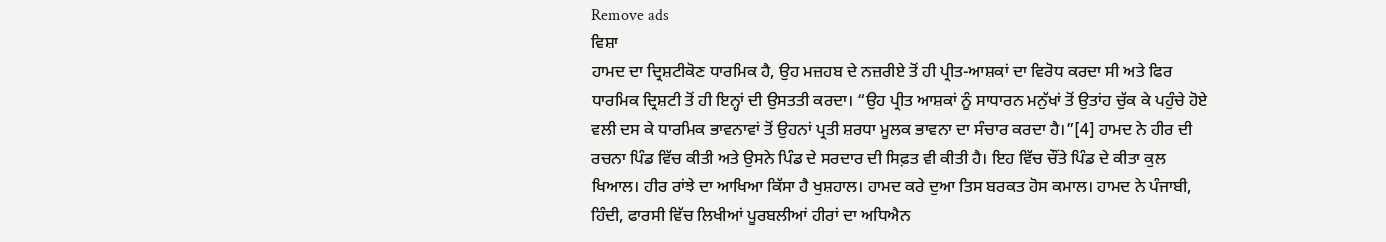Remove ads
ਵਿਸ਼ਾ
ਹਾਮਦ ਦਾ ਦ੍ਰਿਸ਼ਟੀਕੋਣ ਧਾਰਮਿਕ ਹੈ, ਉਹ ਮਜ਼ਹਬ ਦੇ ਨਜ਼ਰੀਏ ਤੋਂ ਹੀ ਪ੍ਰੀਤ-ਆਸ਼ਕਾਂ ਦਾ ਵਿਰੋਧ ਕਰਦਾ ਸੀ ਅਤੇ ਫਿਰ ਧਾਰਮਿਕ ਦ੍ਰਿਸ਼ਟੀ ਤੋਂ ਹੀ ਇਨ੍ਹਾਂ ਦੀ ਉਸਤਤੀ ਕਰਦਾ। “ਉਹ ਪ੍ਰੀਤ ਆਸ਼ਕਾਂ ਨੂੰ ਸਾਧਾਰਨ ਮਨੁੱਖਾਂ ਤੋਂ ਉਤਾਂਹ ਚੁੱਕ ਕੇ ਪਹੁੰਚੇ ਹੋਏ ਵਲੀ ਦਸ ਕੇ ਧਾਰਮਿਕ ਭਾਵਨਾਵਾਂ ਤੋਂ ਉਹਨਾਂ ਪ੍ਰਤੀ ਸ਼ਰਧਾ ਮੂਲਕ ਭਾਵਨਾ ਦਾ ਸੰਚਾਰ ਕਰਦਾ ਹੈ।”[4] ਹਾਮਦ ਨੇ ਹੀਰ ਦੀ ਰਚਨਾ ਪਿੰਡ ਵਿੱਚ ਕੀਤੀ ਅਤੇ ਉਸਨੇ ਪਿੰਡ ਦੇ ਸਰਦਾਰ ਦੀ ਸਿਫ਼ਤ ਵੀ ਕੀਤੀ ਹੈ। ਇਹ ਵਿੱਚ ਚੌਂਤੇ ਪਿੰਡ ਦੇ ਕੀਤਾ ਕੁਲ ਖਿਆਲ। ਹੀਰ ਰਾਂਝੇ ਦਾ ਆਖਿਆ ਕਿੱਸਾ ਹੈ ਖੁਸ਼ਹਾਲ। ਹਾਮਦ ਕਰੇ ਦੁਆ ਤਿਸ ਬਰਕਤ ਹੋਸ ਕਮਾਲ। ਹਾਮਦ ਨੇ ਪੰਜਾਬੀ, ਹਿੰਦੀ, ਫਾਰਸੀ ਵਿੱਚ ਲਿਖੀਆਂ ਪੂਰਬਲੀਆਂ ਹੀਰਾਂ ਦਾ ਅਧਿਐਨ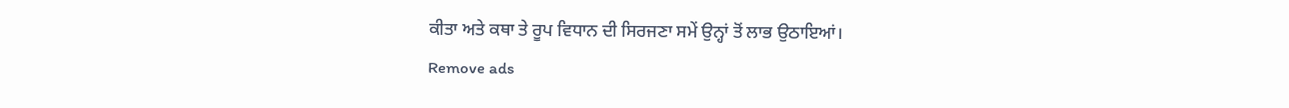ਕੀਤਾ ਅਤੇ ਕਥਾ ਤੇ ਰੂਪ ਵਿਧਾਨ ਦੀ ਸਿਰਜਣਾ ਸਮੇਂ ਉਨ੍ਹਾਂ ਤੋਂ ਲਾਭ ਉਠਾਇਆਂ।
Remove ads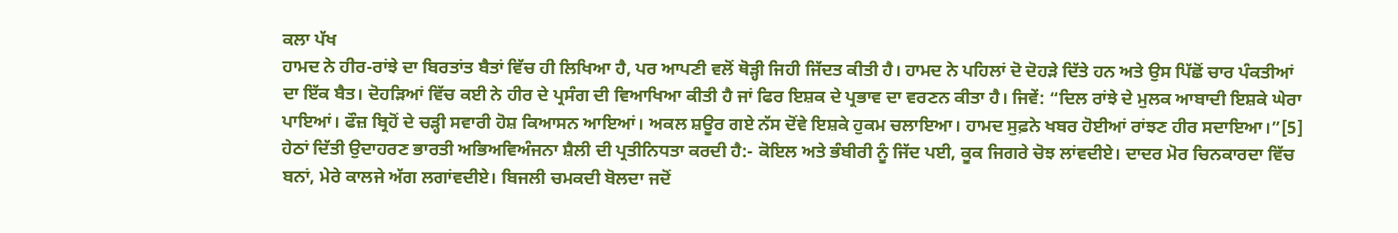ਕਲਾ ਪੱਖ
ਹਾਮਦ ਨੇ ਹੀਰ-ਰਾਂਝੇ ਦਾ ਬਿਰਤਾਂਤ ਬੈਤਾਂ ਵਿੱਚ ਹੀ ਲਿਖਿਆ ਹੈ, ਪਰ ਆਪਣੀ ਵਲੋਂ ਥੋੜ੍ਹੀ ਜਿਹੀ ਜਿੱਦਤ ਕੀਤੀ ਹੈ। ਹਾਮਦ ਨੇ ਪਹਿਲਾਂ ਦੋ ਦੋਹੜੇ ਦਿੱਤੇ ਹਨ ਅਤੇ ਉਸ ਪਿੱਛੋਂ ਚਾਰ ਪੰਕਤੀਆਂ ਦਾ ਇੱਕ ਬੈਤ। ਦੋਹੜਿਆਂ ਵਿੱਚ ਕਈ ਨੇ ਹੀਰ ਦੇ ਪ੍ਰਸੰਗ ਦੀ ਵਿਆਖਿਆ ਕੀਤੀ ਹੈ ਜਾਂ ਫਿਰ ਇਸ਼ਕ ਦੇ ਪ੍ਰਭਾਵ ਦਾ ਵਰਣਨ ਕੀਤਾ ਹੈ। ਜਿਵੇਂ: “ਦਿਲ ਰਾਂਝੇ ਦੇ ਮੁਲਕ ਆਬਾਦੀ ਇਸ਼ਕੇ ਘੇਰਾ ਪਾਇਆਂ। ਫੌਜ਼ ਬ੍ਰਿਹੋਂ ਦੇ ਚੜ੍ਹੀ ਸਵਾਰੀ ਹੋਸ਼ ਕਿਆਸਨ ਆਇਆਂ। ਅਕਲ ਸ਼ਊਰ ਗਏ ਨੱਸ ਦੋਂਵੇ ਇਸ਼ਕੇ ਹੁਕਮ ਚਲਾਇਆ। ਹਾਮਦ ਸੁਫ਼ਨੇ ਖਬਰ ਹੋਈਆਂ ਰਾਂਝਣ ਹੀਰ ਸਦਾਇਆ।”[5] ਹੇਠਾਂ ਦਿੱਤੀ ਉਦਾਹਰਣ ਭਾਰਤੀ ਅਭਿਅਵਿਅੰਜਨਾ ਸ਼ੈਲੀ ਦੀ ਪ੍ਰਤੀਨਿਧਤਾ ਕਰਦੀ ਹੈ:- ਕੋਇਲ ਅਤੇ ਭੰਬੀਰੀ ਨੂੰ ਜਿੱਦ ਪਈ, ਕੂਕ ਜਿਗਰੇ ਚੋਝ ਲਾਂਵਦੀਏ। ਦਾਦਰ ਮੋਰ ਚਿਨਕਾਰਦਾ ਵਿੱਚ ਬਨਾਂ, ਮੇਰੇ ਕਾਲਜੇ ਅੱਗ ਲਗਾਂਵਦੀਏ। ਬਿਜਲੀ ਚਮਕਦੀ ਬੋਲਦਾ ਜਦੋਂ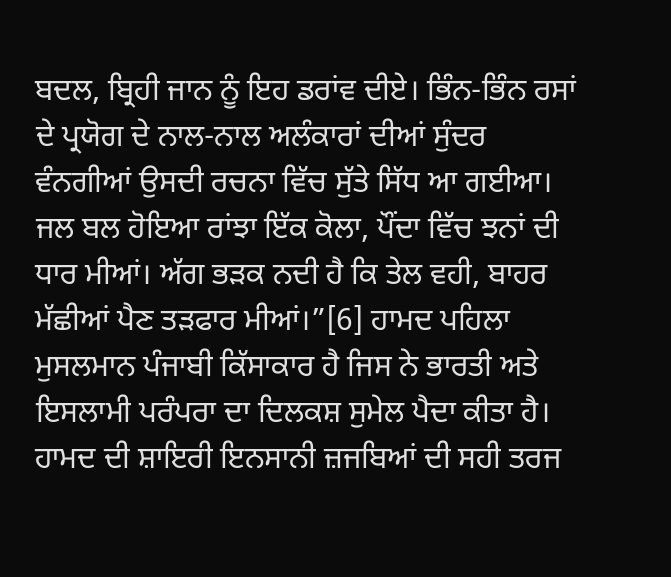ਬਦਲ, ਬ੍ਰਿਹੀ ਜਾਨ ਨੂੰ ਇਹ ਡਰਾਂਵ ਦੀਏ। ਭਿੰਨ-ਭਿੰਨ ਰਸਾਂ ਦੇ ਪ੍ਰਯੋਗ ਦੇ ਨਾਲ-ਨਾਲ ਅਲੰਕਾਰਾਂ ਦੀਆਂ ਸੁੰਦਰ ਵੰਨਗੀਆਂ ਉਸਦੀ ਰਚਨਾ ਵਿੱਚ ਸੁੱਤੇ ਸਿੱਧ ਆ ਗਈਆ। ਜਲ ਬਲ ਹੋਇਆ ਰਾਂਝਾ ਇੱਕ ਕੋਲਾ, ਪੌਂਦਾ ਵਿੱਚ ਝਨਾਂ ਦੀ ਧਾਰ ਮੀਆਂ। ਅੱਗ ਭੜਕ ਨਦੀ ਹੈ ਕਿ ਤੇਲ ਵਹੀ, ਬਾਹਰ ਮੱਛੀਆਂ ਪੈਣ ਤੜਫਾਰ ਮੀਆਂ।”[6] ਹਾਮਦ ਪਹਿਲਾ ਮੁਸਲਮਾਨ ਪੰਜਾਬੀ ਕਿੱਸਾਕਾਰ ਹੈ ਜਿਸ ਨੇ ਭਾਰਤੀ ਅਤੇ ਇਸਲਾਮੀ ਪਰੰਪਰਾ ਦਾ ਦਿਲਕਸ਼ ਸੁਮੇਲ ਪੈਦਾ ਕੀਤਾ ਹੈ। ਹਾਮਦ ਦੀ ਸ਼ਾਇਰੀ ਇਨਸਾਨੀ ਜ਼ਜਬਿਆਂ ਦੀ ਸਹੀ ਤਰਜ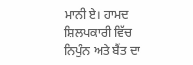ਮਾਨੀ ਏ। ਹਾਮਦ ਸ਼ਿਲਪਕਾਰੀ ਵਿੱਚ ਨਿਪੁੰਨ ਅਤੇ ਬੈਂਤ ਦਾ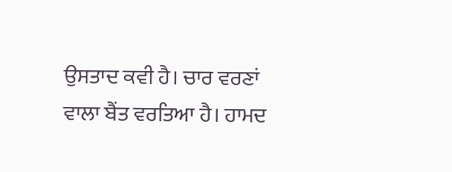ਉਸਤਾਦ ਕਵੀ ਹੈ। ਚਾਰ ਵਰਣਾਂ ਵਾਲਾ ਬੈਂਤ ਵਰਤਿਆ ਹੈ। ਹਾਮਦ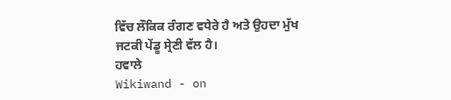ਵਿੱਚ ਲੌਕਿਕ ਰੰਗਣ ਵਧੇਰੇ ਹੈ ਅਤੇ ਉਹਦਾ ਮੁੱਖ ਜਟਕੀ ਪੇਂਡੂ ਸ੍ਰੇਣੀ ਵੱਲ ਹੈ।
ਹਵਾਲੇ
Wikiwand - on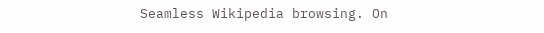Seamless Wikipedia browsing. On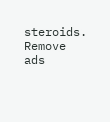steroids.
Remove ads